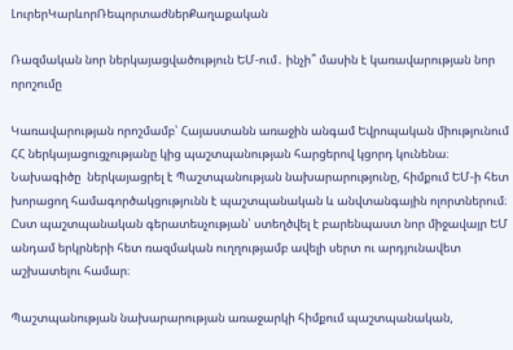ԼուրերԿարևորՌեպորտաժներՔաղաքական

Ռազմական նոր ներկայացվածություն ԵՄ-ում․ ինչի՞ մասին է կառավարության նոր որոշումը

Կառավարության որոշմամբ՝ Հայաստանն առաջին անգամ Եվրոպական միությունում ՀՀ ներկայացուցչությանը կից պաշտպանության հարցերով կցորդ կունենա։ Նախագիծը  ներկայացրել է Պաշտպանության նախարարությունը, հիմքում ԵՄ-ի հետ խորացող համագործակցությունն է պաշտպանական և անվտանգային ոլորտներում։ Ըստ պաշտպանական գերատեսչության՝ ստեղծվել է բարենպաստ նոր միջավայր ԵՄ անդամ երկրների հետ ռազմական ուղղությամբ ավելի սերտ ու արդյունավետ աշխատելու համար։

Պաշտպանության նախարարության առաջարկի հիմքում պաշտպանական,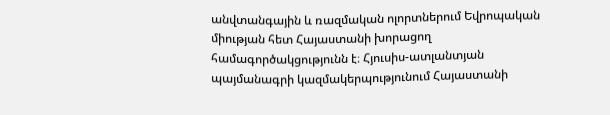անվտանգային և ռազմական ոլորտներում Եվրոպական միության հետ Հայաստանի խորացող համագործակցությունն է։ Հյուսիս-ատլանտյան պայմանագրի կազմակերպությունում Հայաստանի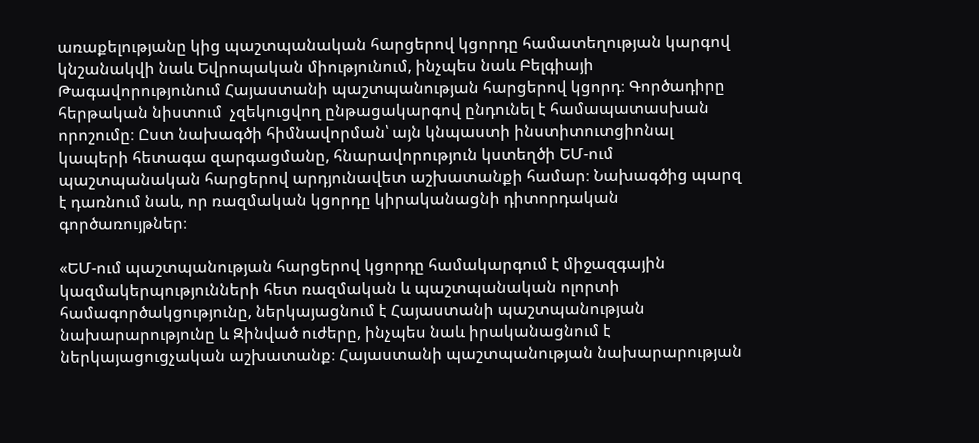առաքելությանը կից պաշտպանական հարցերով կցորդը համատեղության կարգով կնշանակվի նաև Եվրոպական միությունում, ինչպես նաև Բելգիայի Թագավորությունում Հայաստանի պաշտպանության հարցերով կցորդ։ Գործադիրը հերթական նիստում  չզեկուցվող ընթացակարգով ընդունել է համապատասխան որոշումը։ Ըստ նախագծի հիմնավորման՝ այն կնպաստի ինստիտուտցիոնալ կապերի հետագա զարգացմանը, հնարավորություն կստեղծի ԵՄ-ում պաշտպանական հարցերով արդյունավետ աշխատանքի համար։ Նախագծից պարզ է դառնում նաև, որ ռազմական կցորդը կիրականացնի դիտորդական գործառույթներ։

«ԵՄ-ում պաշտպանության հարցերով կցորդը համակարգում է միջազգային կազմակերպությունների հետ ռազմական և պաշտպանական ոլորտի համագործակցությունը, ներկայացնում է Հայաստանի պաշտպանության նախարարությունը և Զինված ուժերը, ինչպես նաև իրականացնում է ներկայացուցչական աշխատանք։ Հայաստանի պաշտպանության նախարարության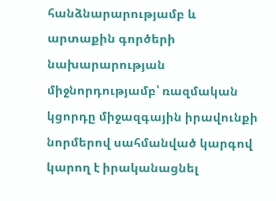հանձնարարությամբ և արտաքին գործերի նախարարության միջնորդությամբ՝ ռազմական կցորդը միջազգային իրավունքի նորմերով սահմանված կարգով կարող է իրականացնել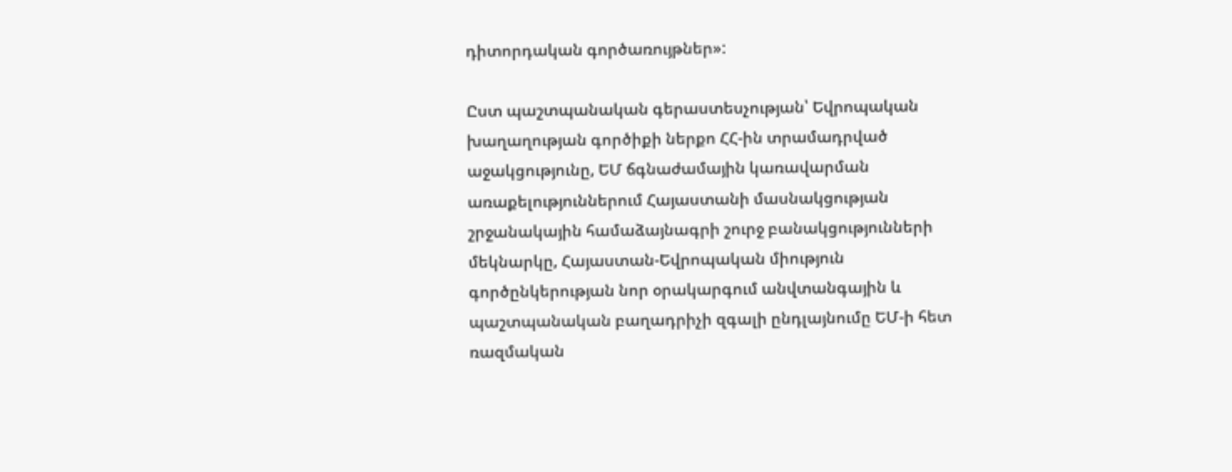դիտորդական գործառույթներ»:

Ըստ պաշտպանական գերաստեսչության՝ Եվրոպական խաղաղության գործիքի ներքո ՀՀ-ին տրամադրված աջակցությունը, ԵՄ ճգնաժամային կառավարման առաքելություններում Հայաստանի մասնակցության շրջանակային համաձայնագրի շուրջ բանակցությունների մեկնարկը, Հայաստան-Եվրոպական միություն գործընկերության նոր օրակարգում անվտանգային և պաշտպանական բաղադրիչի զգալի ընդլայնումը ԵՄ-ի հետ ռազմական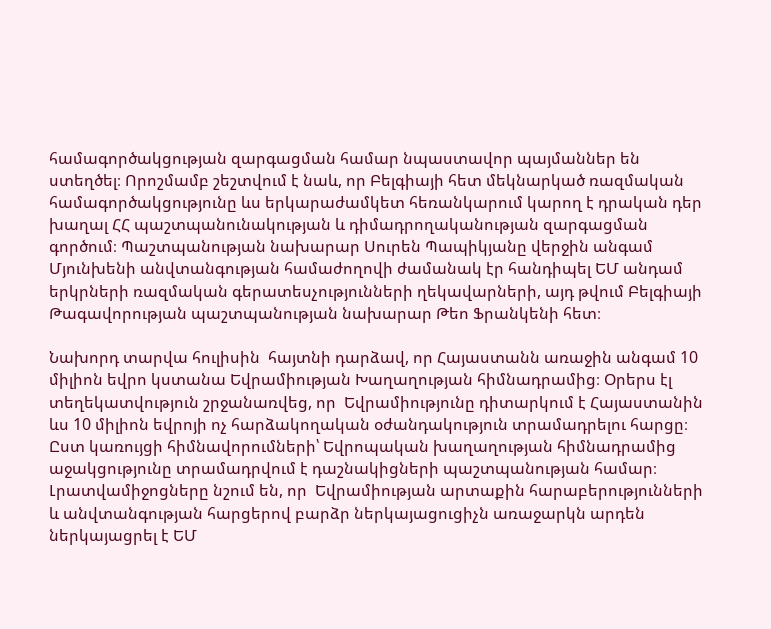համագործակցության զարգացման համար նպաստավոր պայմաններ են ստեղծել։ Որոշմամբ շեշտվում է նաև, որ Բելգիայի հետ մեկնարկած ռազմական համագործակցությունը ևս երկարաժամկետ հեռանկարում կարող է դրական դեր խաղալ ՀՀ պաշտպանունակության և դիմադրողականության զարգացման գործում։ Պաշտպանության նախարար Սուրեն Պապիկյանը վերջին անգամ Մյունխենի անվտանգության համաժողովի ժամանակ էր հանդիպել ԵՄ անդամ երկրների ռազմական գերատեսչությունների ղեկավարների, այդ թվում Բելգիայի Թագավորության պաշտպանության նախարար Թեո Ֆրանկենի հետ։

Նախորդ տարվա հուլիսին  հայտնի դարձավ, որ Հայաստանն առաջին անգամ 10 միլիոն եվրո կստանա Եվրամիության Խաղաղության հիմնադրամից։ Օրերս էլ տեղեկատվություն շրջանառվեց, որ  Եվրամիությունը դիտարկում է Հայաստանին ևս 10 միլիոն եվրոյի ոչ հարձակողական օժանդակություն տրամադրելու հարցը։  Ըստ կառույցի հիմնավորումների՝ Եվրոպական խաղաղության հիմնադրամից աջակցությունը տրամադրվում է դաշնակիցների պաշտպանության համար։ Լրատվամիջոցները նշում են, որ  Եվրամիության արտաքին հարաբերությունների և անվտանգության հարցերով բարձր ներկայացուցիչն առաջարկն արդեն  ներկայացրել է ԵՄ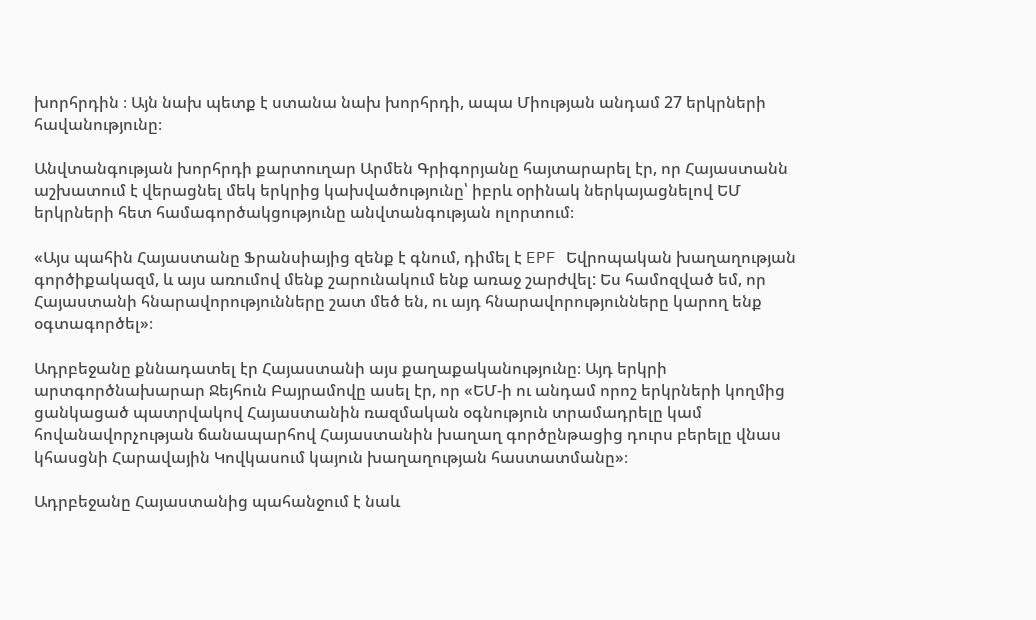խորհրդին ։ Այն նախ պետք է ստանա նախ խորհրդի, ապա Միության անդամ 27 երկրների հավանությունը։

Անվտանգության խորհրդի քարտուղար Արմեն Գրիգորյանը հայտարարել էր, որ Հայաստանն աշխատում է վերացնել մեկ երկրից կախվածությունը՝ իբրև օրինակ ներկայացնելով ԵՄ երկրների հետ համագործակցությունը անվտանգության ոլորտում։

«Այս պահին Հայաստանը Ֆրանսիայից զենք է գնում, դիմել է EPF Եվրոպական խաղաղության գործիքակազմ, և այս առումով մենք շարունակում ենք առաջ շարժվել: Ես համոզված եմ, որ Հայաստանի հնարավորությունները շատ մեծ են, ու այդ հնարավորությունները կարող ենք օգտագործել»։

Ադրբեջանը քննադատել էր Հայաստանի այս քաղաքականությունը։ Այդ երկրի արտգործնախարար Ջեյհուն Բայրամովը ասել էր, որ «ԵՄ-ի ու անդամ որոշ երկրների կողմից ցանկացած պատրվակով Հայաստանին ռազմական օգնություն տրամադրելը կամ հովանավորչության ճանապարհով Հայաստանին խաղաղ գործընթացից դուրս բերելը վնաս կհասցնի Հարավային Կովկասում կայուն խաղաղության հաստատմանը»։

Ադրբեջանը Հայաստանից պահանջում է նաև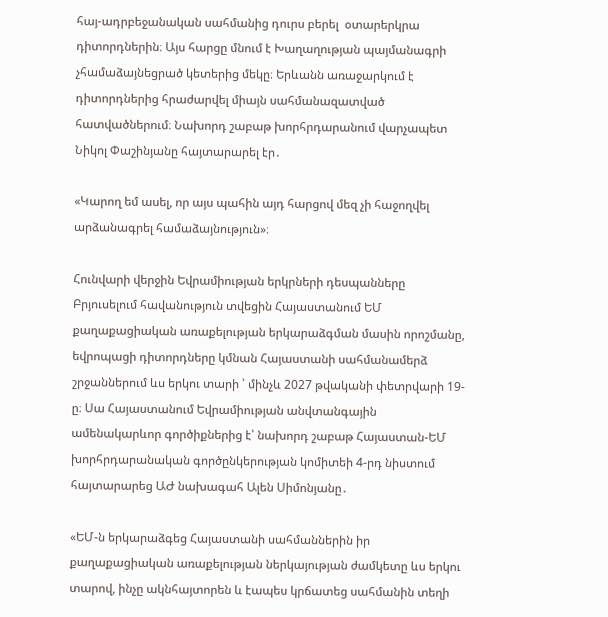հայ-ադրբեջանական սահմանից դուրս բերել  օտարերկրա դիտորդներին։ Այս հարցը մնում է Խաղաղության պայմանագրի չհամաձայնեցրած կետերից մեկը։ Երևանն առաջարկում է դիտորդներից հրաժարվել միայն սահմանազատված հատվածներում։ Նախորդ շաբաթ խորհրդարանում վարչապետ Նիկոլ Փաշինյանը հայտարարել էր․

«Կարող եմ ասել, որ այս պահին այդ հարցով մեզ չի հաջողվել արձանագրել համաձայնություն»։

Հունվարի վերջին Եվրամիության երկրների դեսպանները Բրյուսելում հավանություն տվեցին Հայաստանում ԵՄ քաղաքացիական առաքելության երկարաձգման մասին որոշմանը, եվրոպացի դիտորդները կմնան Հայաստանի սահմանամերձ շրջաններում ևս երկու տարի ՝ մինչև 2027 թվականի փետրվարի 19-ը։ Սա Հայաստանում Եվրամիության անվտանգային ամենակարևոր գործիքներից է՝ նախորդ շաբաթ Հայաստան-ԵՄ խորհրդարանական գործընկերության կոմիտեի 4-րդ նիստում հայտարարեց ԱԺ նախագահ Ալեն Սիմոնյանը․

«ԵՄ-ն երկարաձգեց Հայաստանի սահմաններին իր քաղաքացիական առաքելության ներկայության ժամկետը ևս երկու տարով, ինչը ակնհայտորեն և էապես կրճատեց սահմանին տեղի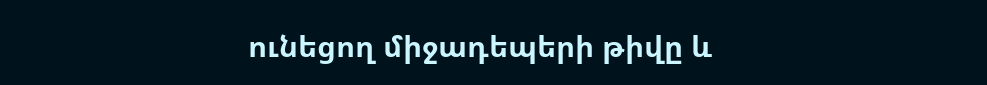ունեցող միջադեպերի թիվը և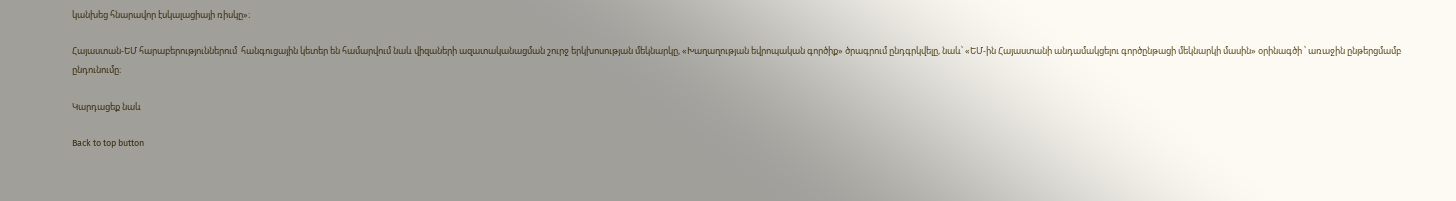կանխեց հնարավոր էսկալացիայի ռիսկը»։

Հայաստան-ԵՄ հարաբերություններում  հանգուցային կետեր են համարվում նաև վիզաների ազատականացման շուրջ երկխոսության մեկնարկը, «Խաղաղության եվրոպական գործիք» ծրագրում ընդգրկվելը, նաև՝ «ԵՄ-ին Հայաստանի անդամակցելու գործընթացի մեկնարկի մասին» օրինագծի ՝ առաջին ընթերցմամբ ընդունումը։

Կարդացեք նաև

Back to top button